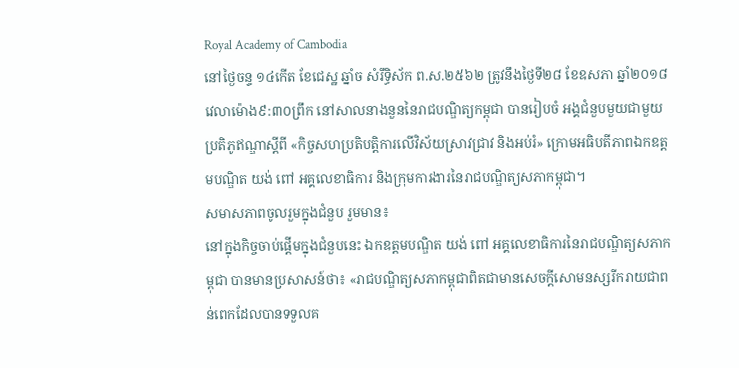Royal Academy of Cambodia
នៅថ្ងៃចន្ទ ១៤កើត ខែជេស្ឋ ឆ្នាំច សំរឹទ្ធិស័ក ព.ស.២៥៦២ ត្រូវនឹងថ្ងៃទី២៨ ខែឧសភា ឆ្នាំ២០១៨ វេលាម៉ោង៩:៣០ព្រឹក នៅសាលនាងនួននៃរាជបណ្ឌិត្យកម្ពុជា បានរៀបចំ អង្គជំនួបមួយជាមួយប្រតិភូឥណ្ឌាស្តីពី «កិច្ចសហប្រតិបត្តិការលើវិស័យស្រាវជ្រាវ និងអប់រំ» ក្រោមអធិបតីភាពឯកឧត្តមបណ្ឌិត យង់ ពៅ អគ្គលេខាធិការ និងក្រុមការងារនៃរាជបណ្ឌិត្យសភាកម្ពុជា។
សមាសភាពចូលរួមក្នុងជំនួប រួមមាន៖
នៅក្នុងកិច្ចចាប់ផ្តើមក្នុងជំនួបនេះ ឯកឧត្តមបណ្ឌិត យង់ ពៅ អគ្គលេខាធិការនៃរាជបណ្ឌិត្យសភាកម្ពុជា បានមានប្រសាសន៍ថា៖ «រាជបណ្ឌិត្យសភាកម្ពុជាពិតជាមានសេចក្តីសោមនស្សរីករាយជាពន់ពេកដែលបានទទួលគ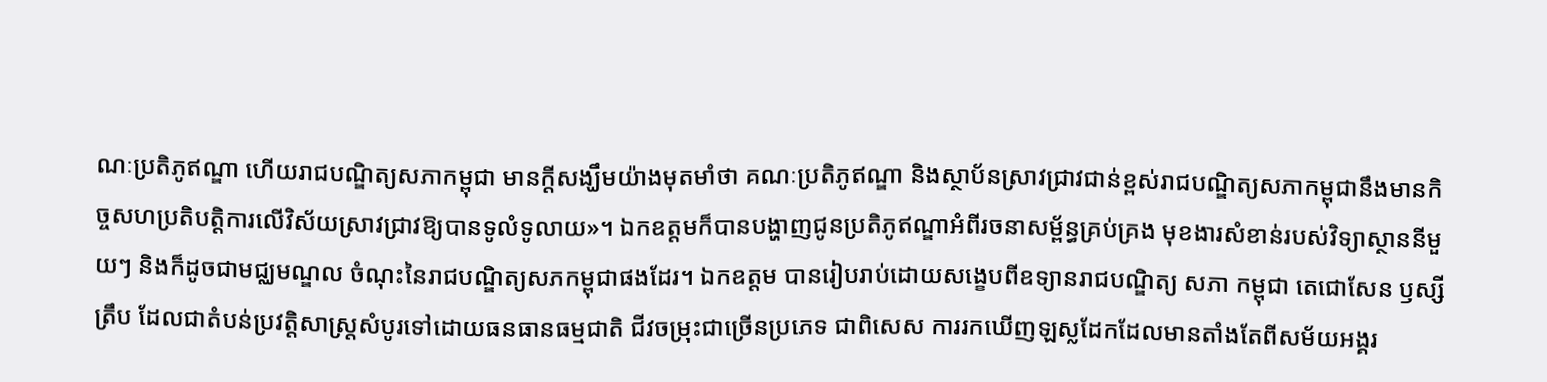ណៈប្រតិភូឥណ្ឌា ហើយរាជបណ្ឌិត្យសភាកម្ពុជា មានក្តីសង្ឃឹមយ៉ាងមុតមាំថា គណៈប្រតិភូឥណ្ឌា និងស្ថាប័នស្រាវជ្រាវជាន់ខ្ពស់រាជបណ្ឌិត្យសភាកម្ពុជានឹងមានកិច្ចសហប្រតិបត្តិការលើវិស័យស្រាវជ្រាវឱ្យបានទូលំទូលាយ»។ ឯកឧត្តមក៏បានបង្ហាញជូនប្រតិភូឥណ្ឌាអំពីរចនាសម្ព័ន្ធគ្រប់គ្រង មុខងារសំខាន់របស់វិទ្យាស្ថាននីមួយៗ និងក៏ដូចជាមជ្ឈមណ្ឌល ចំណុះនៃរាជបណ្ឌិត្យសភកម្ពុជាផងដែរ។ ឯកឧត្តម បានរៀបរាប់ដោយសង្ខេបពីឧទ្យានរាជបណ្ឌិត្យ សភា កម្ពុជា តេជោសែន ឫស្សីត្រឹប ដែលជាតំបន់ប្រវត្តិសាស្រ្តសំបូរទៅដោយធនធានធម្មជាតិ ជីវចម្រុះជាច្រើនប្រភេទ ជាពិសេស ការរកឃើញឡស្លដែកដែលមានតាំងតែពីសម័យអង្គរ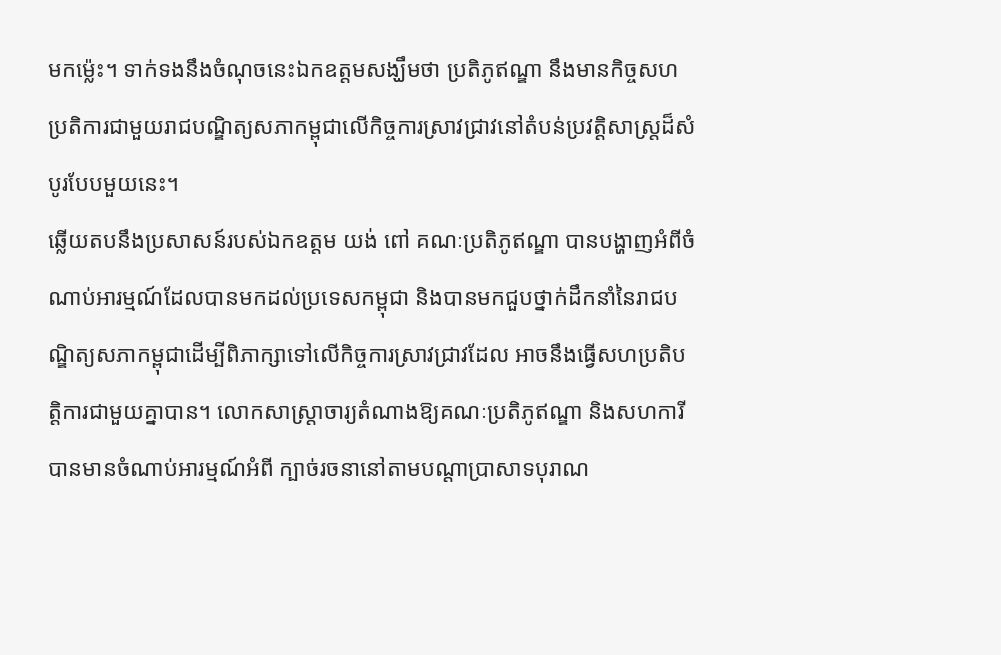មកម្ល៉េះ។ ទាក់ទងនឹងចំណុចនេះឯកឧត្តមសង្ឃឹមថា ប្រតិភូឥណ្ឌា នឹងមានកិច្ចសហប្រតិការជាមួយរាជបណ្ឌិត្យសភាកម្ពុជាលើកិច្ចការស្រាវជ្រាវនៅតំបន់ប្រវត្តិសាស្រ្តដ៏សំបូរបែបមួយនេះ។
ឆ្លើយតបនឹងប្រសាសន៍របស់ឯកឧត្តម យង់ ពៅ គណៈប្រតិភូឥណ្ឌា បានបង្ហាញអំពីចំណាប់អារម្មណ៍ដែលបានមកដល់ប្រទេសកម្ពុជា និងបានមកជួបថ្នាក់ដឹកនាំនៃរាជបណ្ឌិត្យសភាកម្ពុជាដើម្បីពិភាក្សាទៅលើកិច្ចការស្រាវជ្រាវដែល អាចនឹងធ្វើសហប្រតិបត្តិការជាមួយគ្នាបាន។ លោកសាស្រ្តាចារ្យតំណាងឱ្យគណៈប្រតិភូឥណ្ឌា និងសហការី បានមានចំណាប់អារម្មណ៍អំពី ក្បាច់រចនានៅតាមបណ្តាប្រាសាទបុរាណ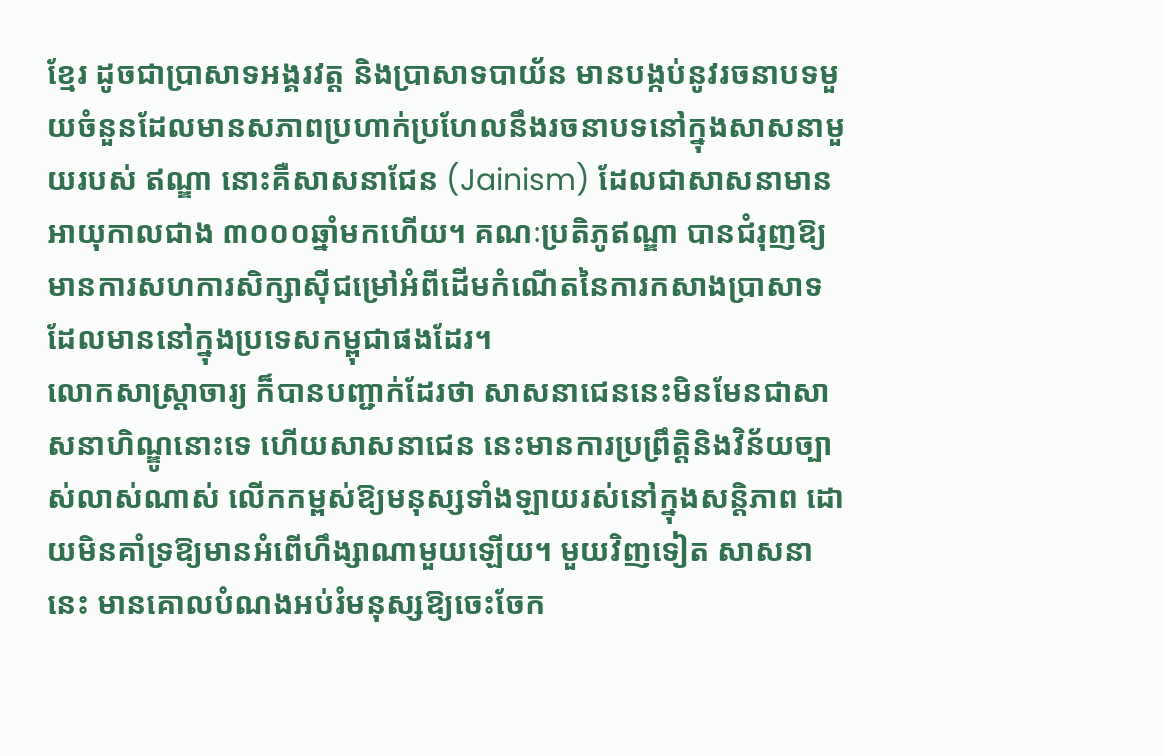ខ្មែរ ដូចជាប្រាសាទអង្គរវត្ត និងប្រាសាទបាយ័ន មានបង្កប់នូវរចនាបទមួយចំនួនដែលមានសភាពប្រហាក់ប្រហែលនឹងរចនាបទនៅក្នុងសាសនាមួយរបស់ ឥណ្ឌា នោះគឺសាសនាជែន (Jainism) ដែលជាសាសនាមានអាយុកាលជាង ៣០០០ឆ្នាំមកហើយ។ គណៈប្រតិភូឥណ្ឌា បានជំរុញឱ្យមានការសហការសិក្សាស៊ីជម្រៅអំពីដើមកំណើតនៃការកសាងប្រាសាទដែលមាននៅក្នុងប្រទេសកម្ពុជាផងដែរ។
លោកសាស្ត្រាចារ្យ ក៏បានបញ្ជាក់ដែរថា សាសនាជេននេះមិនមែនជាសាសនាហិណ្ឌូនោះទេ ហើយសាសនាជេន នេះមានការប្រព្រឹត្តិនិងវិន័យច្បាស់លាស់ណាស់ លើកកម្ពស់ឱ្យមនុស្សទាំងឡាយរស់នៅក្នុងសន្តិភាព ដោយមិនគាំទ្រឱ្យមានអំពើហឹង្សាណាមួយឡើយ។ មួយវិញទៀត សាសនានេះ មានគោលបំណងអប់រំមនុស្សឱ្យចេះចែក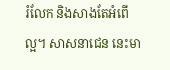រំលែក និងសាងតែអំពើល្អ។ សាសនាជេន នេះមា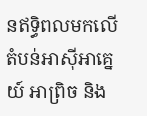នឥទ្ធិពលមកលើតំបន់អាស៊ីអាគ្នេយ៍ អាព្រិច និង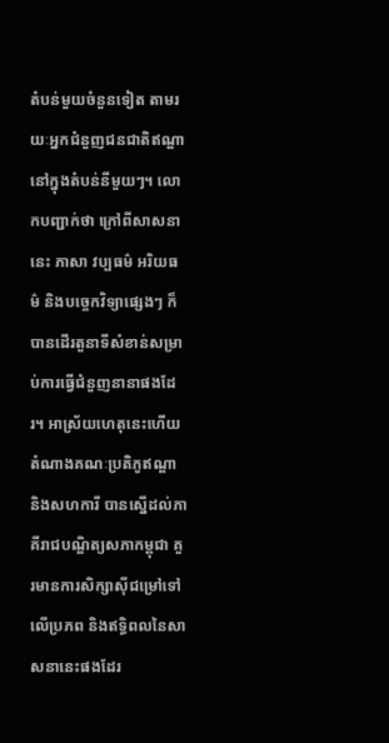តំបន់មួយចំនួនទៀត តាមរយៈអ្នកជំនួញជនជាតិឥណ្ឌានៅក្នុងតំបន់នីមួយៗ។ លោកបញ្ជាក់ថា ក្រៅពីសាសនានេះ ភាសា វប្បធម៌ អរិយធម៌ និងបច្ចេកវិទ្យាផ្សេងៗ ក៏បានដើរតួនាទីសំខាន់សម្រាប់ការធ្វើជំនួញនានាផងដែរ។ អាស្រ័យហេតុនេះហើយតំណាងគណៈប្រតិភូឥណ្ឌា និងសហការី បានស្នើដល់ភាគីរាជបណ្ឌិត្យសភាកម្ពុជា គួរមានការសិក្សាស៊ីជម្រៅទៅលើប្រភព និងឥទ្ធិពលនៃសាសនានេះផងដែរ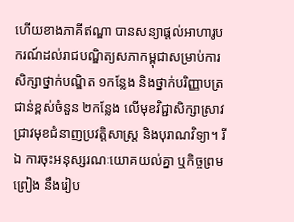ហើយខាងភាគីឥណ្ឌា បានសន្យាផ្តល់អាហារូបករណ៍ដល់រាជបណ្ឌិត្យសភាកម្ពុជាសម្រាប់ការសិក្សាថ្នាក់បណ្ឌិត ១កន្លែង និងថ្នាក់បរិញ្ញាបត្រជាន់ខ្ពស់ចំនួន ២កន្លែង លើមុខវិជ្ជាសិក្សាស្រាវជ្រាវមុខជំនាញប្រវត្តិសាស្រ្ត និងបុរាណវិទ្យា។ រីឯ ការចុះអនុស្សរណៈយោគយល់គ្នា ឬកិច្ចព្រមព្រៀង នឹងរៀប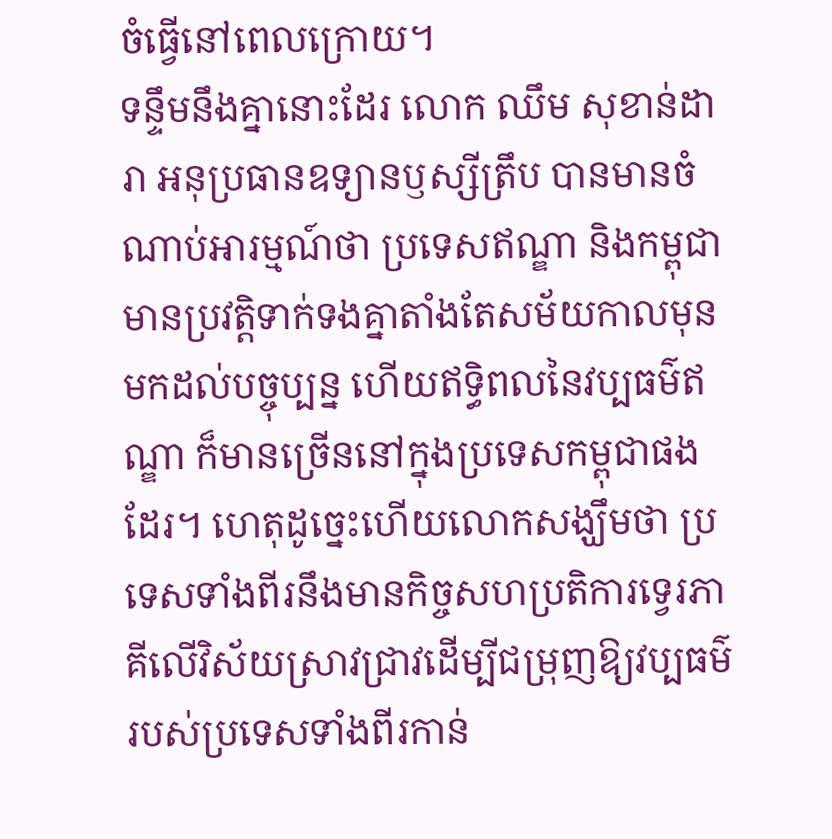ចំធ្វើនៅពេលក្រោយ។
ទន្ទឹមនឹងគ្នានោះដែរ លោក ឈឹម សុខាន់ដារា អនុប្រធានឧទ្យានឫស្សីត្រឹប បានមានចំណាប់អារម្មណ៍ថា ប្រទេសឥណ្ឌា និងកម្ពុជាមានប្រវត្តិទាក់ទងគ្នាតាំងតែសម័យកាលមុនមកដល់បច្ចុប្បន្ន ហើយឥទ្ធិពលនៃវប្បធម៌ឥណ្ឌា ក៏មានច្រើននៅក្នុងប្រទេសកម្ពុជាផងដែរ។ ហេតុដូច្នេះហើយលោកសង្ឃឹមថា ប្រទេសទាំងពីរនឹងមានកិច្ចសហប្រតិការទ្វេរភាគីលើវិស័យស្រាវជ្រាវដើម្បីជម្រុញឱ្យវប្បធម៌របស់ប្រទេសទាំងពីរកាន់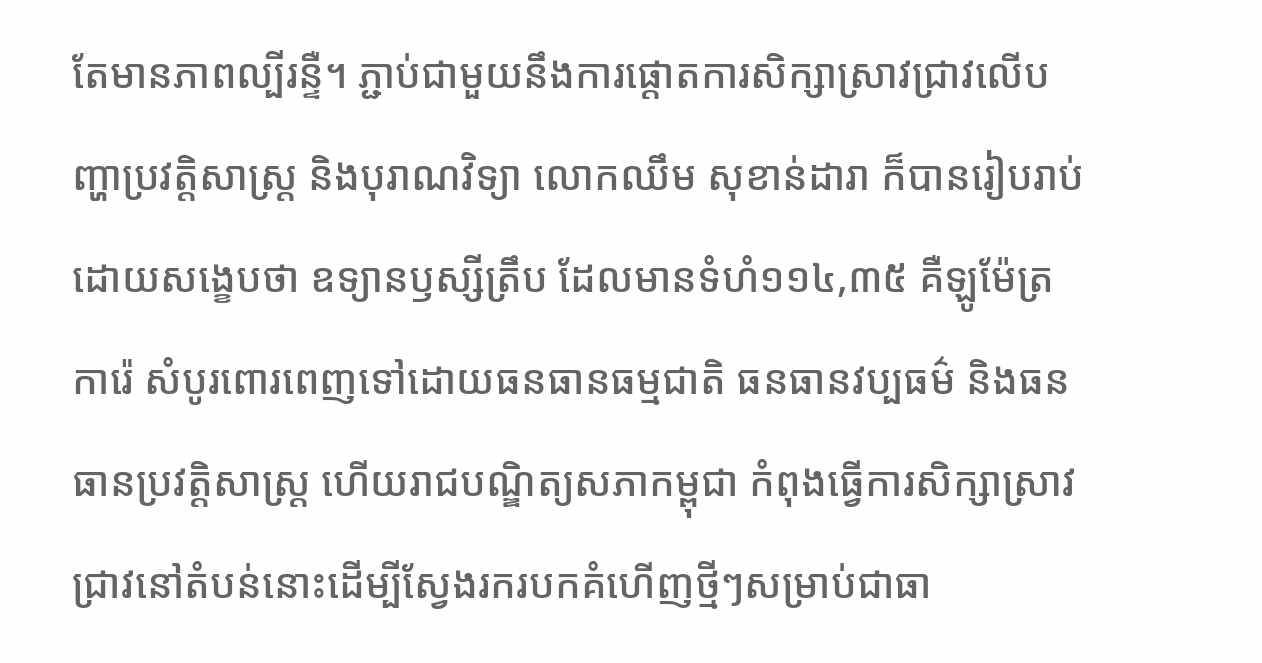តែមានភាពល្បីរន្ទឺ។ ភ្ជាប់ជាមួយនឹងការផ្តោតការសិក្សាស្រាវជ្រាវលើបញ្ហាប្រវត្តិសាស្ត្រ និងបុរាណវិទ្យា លោកឈឹម សុខាន់ដារា ក៏បានរៀបរាប់ដោយសង្ខេបថា ឧទ្យានឫស្សីត្រឹប ដែលមានទំហំ១១៤,៣៥ គឺឡូម៉ែត្រការ៉េ សំបូរពោរពេញទៅដោយធនធានធម្មជាតិ ធនធានវប្បធម៌ និងធនធានប្រវត្តិសាស្រ្ត ហើយរាជបណ្ឌិត្យសភាកម្ពុជា កំពុងធ្វើការសិក្សាស្រាវជ្រាវនៅតំបន់នោះដើម្បីស្វែងរករបកគំហើញថ្មីៗសម្រាប់ជាធា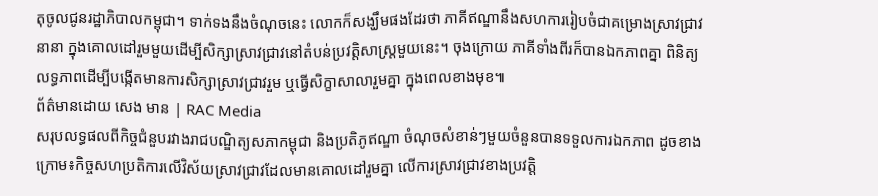តុចូលជូនរដ្ឋាភិបាលកម្ពុជា។ ទាក់ទងនឹងចំណុចនេះ លោកក៏សង្ឃឹមផងដែរថា ភាគីឥណ្ឌានឹងសហការរៀបចំជាគម្រោងស្រាវជ្រាវនានា ក្នុងគោលដៅរួមមួយដើម្បីសិក្សាស្រាវជ្រាវនៅតំបន់ប្រវត្តិសាស្រ្តមួយនេះ។ ចុងក្រោយ ភាគីទាំងពីរក៏បានឯកភាពគ្នា ពិនិត្យលទ្ធភាពដើម្បីបង្កើតមានការសិក្សាស្រាវជ្រាវរួម ឬធ្វើសិក្ខាសាលារួមគ្នា ក្នុងពេលខាងមុខ៕
ព័ត៌មានដោយ សេង មាន | RAC Media
សរុបលទ្ធផលពីកិច្ចជំនួបរវាងរាជបណ្ឌិត្យសភាកម្ពុជា និងប្រតិភូឥណ្ឌា ចំណុចសំខាន់ៗមួយចំនួនបានទទួលការឯកភាព ដូចខាងក្រោម៖កិច្ចសហប្រតិការលើវិស័យស្រាវជ្រាវដែលមានគោលដៅរួមគ្នា លើការស្រាវជ្រាវខាងប្រវត្តិ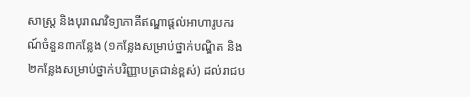សាស្រ្ត និងបុរាណវិទ្យាភាគីឥណ្ឌាផ្តល់អាហារូបករណ៍ចំនួន៣កន្លែង (១កន្លែងសម្រាប់ថ្នាក់បណ្ឌិត និង២កន្លែងសម្រាប់ថ្នាក់បរិញ្ញាបត្រជាន់ខ្ពស់) ដល់រាជប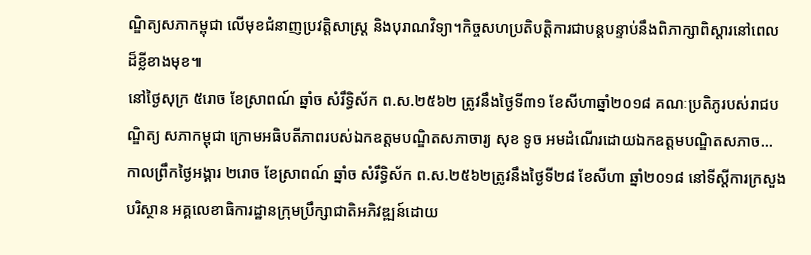ណ្ឌិត្យសភាកម្ពុជា លើមុខជំនាញប្រវត្តិសាស្រ្ត និងបុរាណវិទ្យា។កិច្ចសហប្រតិបត្តិការជាបន្តបន្ទាប់នឹងពិភាក្សាពិស្តារនៅពេលដ៏ខ្លីខាងមុខ៕
នៅថ្ងៃសុក្រ ៥រោច ខែស្រាពណ៍ ឆ្នាំច សំរឹទ្ធិស័ក ព.ស.២៥៦២ ត្រូវនឹងថ្ងៃទី៣១ ខែសីហាឆ្នាំ២០១៨ គណៈប្រតិភូរបស់រាជបណ្ឌិត្យ សភាកម្ពុជា ក្រោមអធិបតីភាពរបស់ឯកឧត្តមបណ្ឌិតសភាចារ្យ សុខ ទូច អមដំណើរដោយឯកឧត្តមបណ្ឌិតសភាច...
កាលព្រឹកថ្ងៃអង្គារ ២រោច ខែស្រាពណ៍ ឆ្នាំច សំរឹទ្ធិស័ក ព.ស.២៥៦២ត្រូវនឹងថ្ងៃទី២៨ ខែសីហា ឆ្នាំ២០១៨ នៅទីស្តីការក្រសួងបរិស្ថាន អគ្គលេខាធិការដ្ឋានក្រុមប្រឹក្សាជាតិអភិវឌ្ឍន៍ដោយ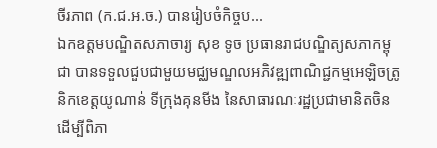ចីរភាព (ក.ជ.អ.ច.) បានរៀបចំកិច្ចប...
ឯកឧត្តមបណ្ឌិតសភាចារ្យ សុខ ទូច ប្រធានរាជបណ្ឌិត្យសភាកម្ពុជា បានទទួលជួបជាមួយមជ្ឈមណ្ឌលអភិវឌ្ឍពាណិជ្ជកម្មអេឡិចត្រូនិកខេត្តយូណាន់ ទីក្រុងគុនមីង នៃសាធារណៈរដ្ឋប្រជាមានិតចិន ដើម្បីពិភា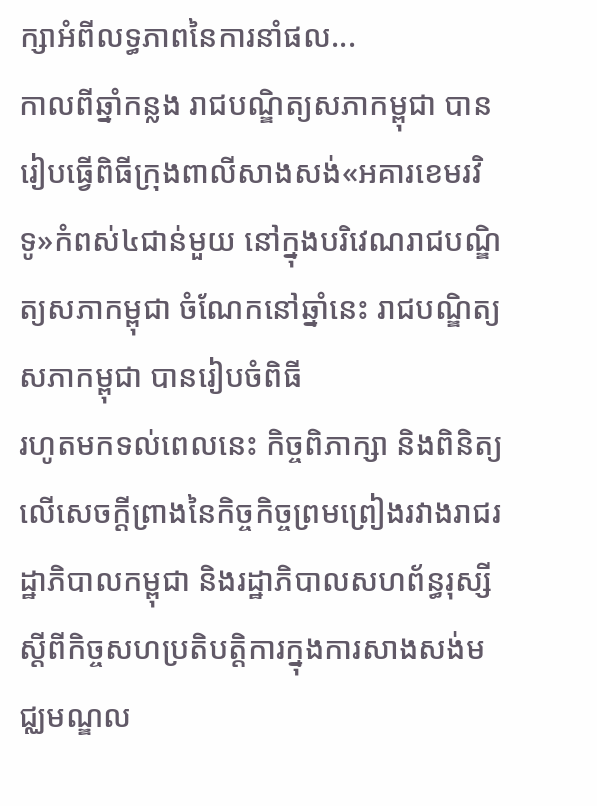ក្សាអំពីលទ្ធភាពនៃការនាំផល...
កាលពីឆ្នាំកន្លង រាជបណ្ឌិត្យសភាកម្ពុជា បានរៀបធ្វើពិធីក្រុងពាលីសាងសង់«អគារខេមរវិទូ»កំពស់៤ជាន់មួយ នៅក្នុងបរិវេណរាជបណ្ឌិត្យសភាកម្ពុជា ចំណែកនៅឆ្នាំនេះ រាជបណ្ឌិត្យសភាកម្ពុជា បានរៀបចំពិធី
រហូតមកទល់ពេលនេះ កិច្ចពិភាក្សា និងពិនិត្យលើសេចក្តីព្រាងនៃកិច្ចកិច្ចព្រមព្រៀងរវាងរាជរដ្ឋាភិបាលកម្ពុជា និងរដ្ឋាភិបាលសហព័ន្ធរុស្សី ស្តីពីកិច្ចសហប្រតិបត្តិការក្នុងការសាងសង់មជ្ឈមណ្ឌល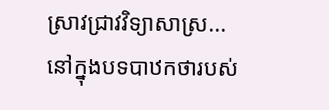ស្រាវជ្រាវវិទ្យាសាស្រ...
នៅក្នុងបទបាឋកថារបស់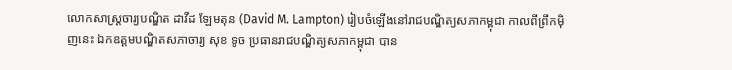លោកសាស្ត្រចារ្យបណ្ឌិត ដាវីដ ឡែមតុន (David M. Lampton) រៀបចំឡើងនៅរាជបណ្ឌិត្យសភាកម្ពុជា កាលពីព្រឹកម៉ិញនេះ ឯកឧត្តមបណ្ឌិតសភាចារ្យ សុខ ទូច ប្រធានរាជបណ្ឌិត្យសភាកម្ពុជា បាន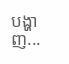បង្ហាញ...